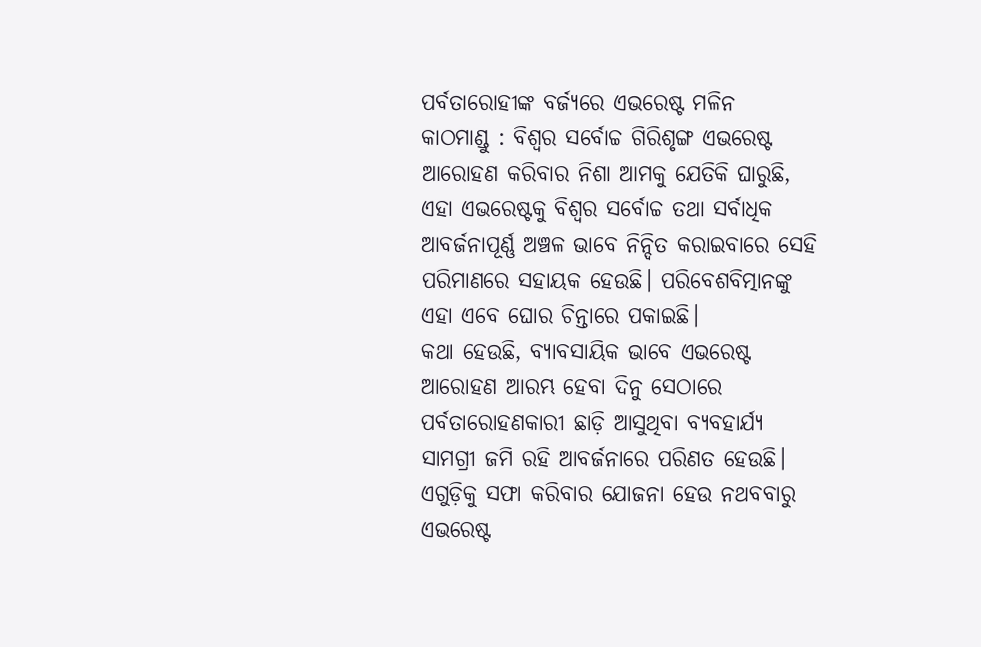ପର୍ବତାରୋହୀଙ୍କ ବର୍ଜ୍ୟରେ ଏଭରେଷ୍ଟ ମଳିନ
କାଠମାଣ୍ଡୁ : ବିଶ୍ୱର ସର୍ବୋଚ୍ଚ ଗିରିଶୃଙ୍ଗ ଏଭରେଷ୍ଟ ଆରୋହଣ କରିବାର ନିଶା ଆମକୁ ଯେତିକି ଘାରୁଛି, ଏହା ଏଭରେଷ୍ଟକୁ ବିଶ୍ୱର ସର୍ବୋଚ୍ଚ ତଥା ସର୍ବାଧିକ ଆବର୍ଜନାପୂର୍ଣ୍ଣ ଅଞ୍ଚଳ ଭାବେ ନିନ୍ଦିତ କରାଇବାରେ ସେହି ପରିମାଣରେ ସହାୟକ ହେଉଛି। ପରିବେଶବିତ୍ମାନଙ୍କୁ ଏହା ଏବେ ଘୋର ଚିନ୍ତାରେ ପକାଇଛି।
କଥା ହେଉଛି, ବ୍ୟାବସାୟିକ ଭାବେ ଏଭରେଷ୍ଟ ଆରୋହଣ ଆରମ୍ଭ ହେବା ଦିନୁ ସେଠାରେ ପର୍ବତାରୋହଣକାରୀ ଛାଡ଼ି ଆସୁଥିବା ବ୍ୟବହାର୍ଯ୍ୟ ସାମଗ୍ରୀ ଜମି ରହି ଆବର୍ଜନାରେ ପରିଣତ ହେଉଛି। ଏଗୁଡ଼ିକୁ ସଫା କରିବାର ଯୋଜନା ହେଉ ନଥବବାରୁ ଏଭରେଷ୍ଟ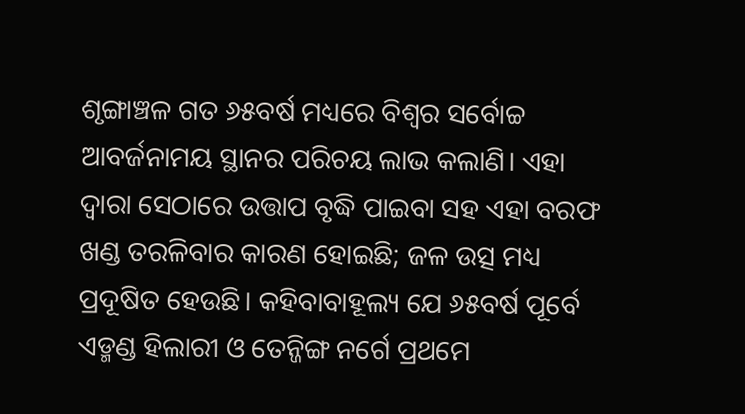ଶୃଙ୍ଗାଞ୍ଚଳ ଗତ ୬୫ବର୍ଷ ମଧ୍ୟରେ ବିଶ୍ୱର ସର୍ବୋଚ୍ଚ ଆବର୍ଜନାମୟ ସ୍ଥାନର ପରିଚୟ ଲାଭ କଲାଣି। ଏହା ଦ୍ୱାରା ସେଠାରେ ଉତ୍ତାପ ବୃଦ୍ଧି ପାଇବା ସହ ଏହା ବରଫ ଖଣ୍ଡ ତରଳିବାର କାରଣ ହୋଇଛି; ଜଳ ଉତ୍ସ ମଧ୍ୟ ପ୍ରଦୂଷିତ ହେଉଛି। କହିବାବାହୂଲ୍ୟ ଯେ ୬୫ବର୍ଷ ପୂର୍ବେ ଏଡ୍ମଣ୍ଡ ହିଲାରୀ ଓ ତେନ୍ଜିଙ୍ଗ ନର୍ଗେ ପ୍ରଥମେ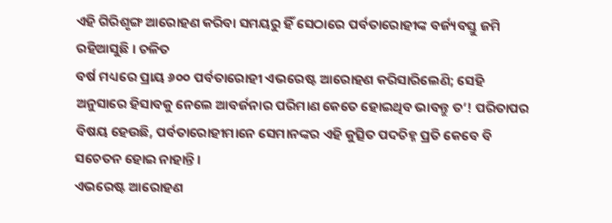ଏହି ଗିରିଶୃଙ୍ଗ ଆରୋହଣ କରିବା ସମୟରୁ ହିଁ ସେଠାରେ ପର୍ବତାରୋହୀଙ୍କ ବର୍ଜ୍ୟବସ୍ତୁ ଜମି ରହିଆସୁଛି। ଚଳିତ
ବର୍ଷ ମଧ୍ୟରେ ପ୍ରାୟ ୬୦୦ ପର୍ବତାରୋହୀ ଏଭରେଷ୍ଟ ଆରୋହଣ କରିସାରିଲେଣି; ସେହି ଅନୁସାରେ ହିସାବକୁ ନେଲେ ଆବର୍ଜନାର ପରିମାଣ କେତେ ହୋଇଥିବ ଭାବନ୍ତୁ ତ’! ପରିତାପର ବିଷୟ ହେଉଛି, ପର୍ବତାରୋହୀମାନେ ସେମାନଙ୍କର ଏହି କୁତ୍ସିତ ପଦଚିହ୍ନ ପ୍ରତି କେବେ ବି ସଚେତନ ହୋଇ ନାହାନ୍ତି।
ଏଭରେଷ୍ଟ ଆରୋହଣ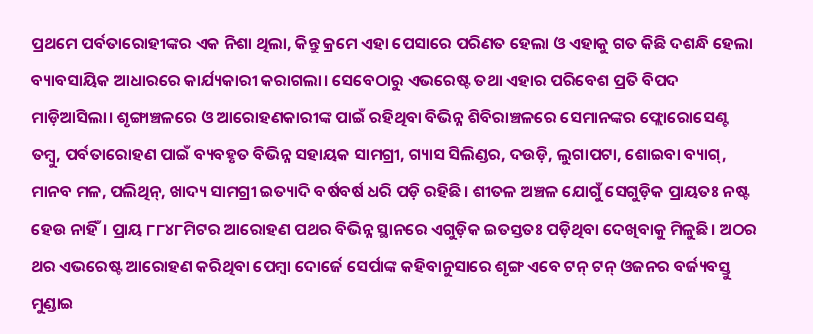ପ୍ରଥମେ ପର୍ବତାରୋହୀଙ୍କର ଏକ ନିଶା ଥିଲା, କିନ୍ତୁ କ୍ରମେ ଏହା ପେସାରେ ପରିଣତ ହେଲା ଓ ଏହାକୁ ଗତ କିଛି ଦଶନ୍ଧି ହେଲା ବ୍ୟାବସାୟିକ ଆଧାରରେ କାର୍ଯ୍ୟକାରୀ କରାଗଲା। ସେବେଠାରୁ ଏଭରେଷ୍ଟ ତଥା ଏହାର ପରିବେଶ ପ୍ରତି ବିପଦ ମାଡ଼ିଆସିଲା। ଶୃଙ୍ଗାଞ୍ଚଳରେ ଓ ଆରୋହଣକାରୀଙ୍କ ପାଇଁ ରହିଥିବା ବିଭିନ୍ନ ଶିବିରାଞ୍ଚଳରେ ସେମାନଙ୍କର ଫ୍ଲୋରୋସେଣ୍ଟ ତମ୍ବୁ, ପର୍ବତାରୋହଣ ପାଇଁ ବ୍ୟବହୃତ ବିଭିନ୍ନ ସହାୟକ ସାମଗ୍ରୀ, ଗ୍ୟାସ ସିଲିଣ୍ଡର, ଦଉଡ଼ି, ଲୁଗାପଟା, ଶୋଇବା ବ୍ୟାଗ୍, ମାନବ ମଳ, ପଲିଥିନ୍, ଖାଦ୍ୟ ସାମଗ୍ରୀ ଇତ୍ୟାଦି ବର୍ଷବର୍ଷ ଧରି ପଡ଼ି ରହିଛି। ଶୀତଳ ଅଞ୍ଚଳ ଯୋଗୁଁ ସେଗୁଡ଼ିକ ପ୍ରାୟତଃ ନଷ୍ଟ ହେଉ ନାହିଁ। ପ୍ରାୟ ୮୮୪୮ମିଟର ଆରୋହଣ ପଥର ବିଭିନ୍ନ ସ୍ଥାନରେ ଏଗୁଡ଼ିକ ଇତସ୍ତତଃ ପଡ଼ିଥିବା ଦେଖିବାକୁ ମିଳୁଛି। ଅଠର ଥର ଏଭରେଷ୍ଟ ଆରୋହଣ କରିଥିବା ପେମ୍ବା ଦୋର୍ଜେ ସେର୍ପାଙ୍କ କହିବାନୁସାରେ ଶୃଙ୍ଗ ଏବେ ଟନ୍ ଟନ୍ ଓଜନର ବର୍ଜ୍ୟବସ୍ତୁ ମୁଣ୍ଡାଇ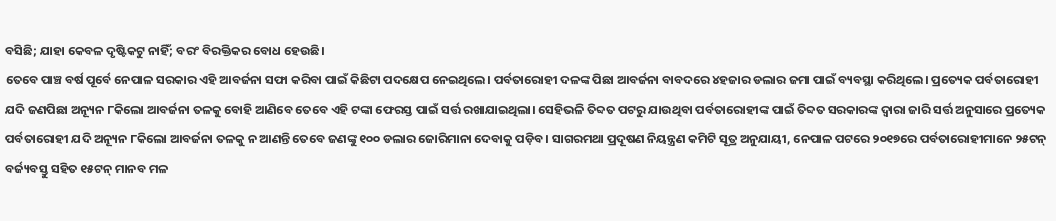ବସିଛି; ଯାହା କେବଳ ଦୃଷ୍ଟିକଟୁ ନାହିଁ; ବରଂ ବିରକ୍ତିକର ବୋଧ ହେଉଛି।
ତେବେ ପାଞ୍ଚ ବର୍ଷ ପୂର୍ବେ ନେପାଳ ସରକାର ଏହି ଆବର୍ଜନା ସଫା କରିବା ପାଇଁ କିଛିଟା ପଦକ୍ଷେପ ନେଇଥିଲେ। ପର୍ବତାରୋହୀ ଦଳଙ୍କ ପିଛା ଆବର୍ଜନା ବାବଦରେ ୪ହଜାର ଡଲାର ଜମା ପାଇଁ ବ୍ୟବସ୍ଥା କରିଥିଲେ। ପ୍ରତ୍ୟେକ ପର୍ବତାରୋହୀ ଯଦି ଜଣପିଛା ଅନ୍ୟୂନ ୮କିଲୋ ଆବର୍ଜନା ତଳକୁ ବୋହି ଆଣିବେ ତେବେ ଏହି ଟଙ୍କା ଫେରସ୍ତ ପାଇଁ ସର୍ତ୍ତ ରଖାଯାଇଥିଲା। ସେହିଭଳି ତିବ୍ଦତ ପଟରୁ ଯାଉଥିବା ପର୍ବତାରୋହୀଙ୍କ ପାଇଁ ତିବ୍ଦତ ସରକାରଙ୍କ ଦ୍ୱାରା ଜାରି ସର୍ତ୍ତ ଅନୁସାରେ ପ୍ରତ୍ୟେକ ପର୍ବତାରୋହୀ ଯଦି ଅନ୍ୟୂନ ୮କିଲୋ ଆବର୍ଜନା ତଳକୁ ନ ଆଣନ୍ତି ତେବେ ଜଣଙ୍କୁ ୧୦୦ ଡଲାର ଜୋରିମାନା ଦେବାକୁ ପଡ଼ିବ। ସାଗରମଥା ପ୍ରଦୂଷଣ ନିୟନ୍ତ୍ରଣ କମିଟି ସୂତ୍ର ଅନୁଯାୟୀ, ନେପାଳ ପଟରେ ୨୦୧୭ରେ ପର୍ବତାରୋହୀମାନେ ୨୫ଟନ୍ ବର୍ଜ୍ୟବସ୍ତୁ ସହିତ ୧୫ଟନ୍ ମାନବ ମଳ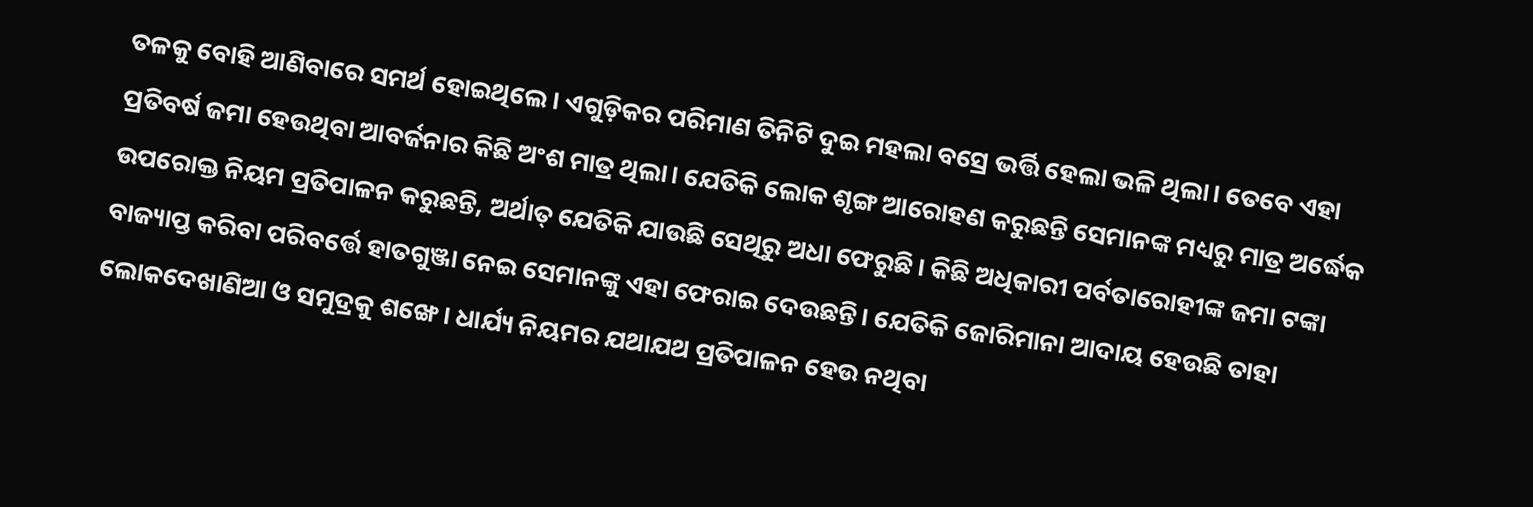ତଳକୁ ବୋହି ଆଣିବାରେ ସମର୍ଥ ହୋଇଥିଲେ। ଏଗୁଡ଼ିକର ପରିମାଣ ତିନିଟି ଦୁଇ ମହଲା ବସ୍ରେ ଭର୍ତ୍ତି ହେଲା ଭଳି ଥିଲା। ତେବେ ଏହା ପ୍ରତିବର୍ଷ ଜମା ହେଉଥିବା ଆବର୍ଜନାର କିଛି ଅଂଶ ମାତ୍ର ଥିଲା। ଯେତିକି ଲୋକ ଶୃଙ୍ଗ ଆରୋହଣ କରୁଛନ୍ତି ସେମାନଙ୍କ ମଧ୍ୟରୁ ମାତ୍ର ଅର୍ଦ୍ଧେକ ଉପରୋକ୍ତ ନିୟମ ପ୍ରତିପାଳନ କରୁଛନ୍ତି, ଅର୍ଥାତ୍ ଯେତିକି ଯାଉଛି ସେଥିରୁ ଅଧା ଫେରୁଛି। କିଛି ଅଧିକାରୀ ପର୍ବତାରୋହୀଙ୍କ ଜମା ଟଙ୍କା ବାଜ୍ୟାପ୍ତ କରିବା ପରିବର୍ତ୍ତେ ହାତଗୁଞ୍ଜା ନେଇ ସେମାନଙ୍କୁ ଏହା ଫେରାଇ ଦେଉଛନ୍ତି। ଯେତିକି ଜୋରିମାନା ଆଦାୟ ହେଉଛି ତାହା ଲୋକଦେଖାଣିଆ ଓ ସମୁଦ୍ରକୁ ଶଙ୍ଖେ। ଧାର୍ଯ୍ୟ ନିୟମର ଯଥାଯଥ ପ୍ରତିପାଳନ ହେଉ ନଥିବା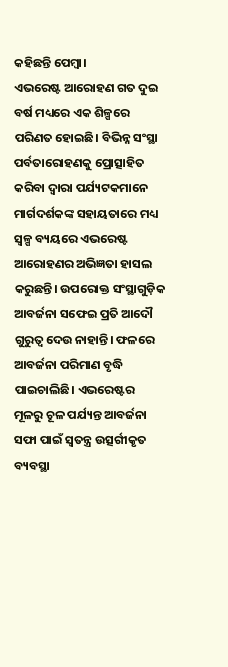କହିଛନ୍ତି ପେମ୍ବା।
ଏଭରେଷ୍ଟ ଆରୋହଣ ଗତ ଦୁଇ ବର୍ଷ ମଧ୍ୟରେ ଏକ ଶିଳ୍ପରେ ପରିଣତ ହୋଇଛି। ବିଭିନ୍ନ ସଂସ୍ଥା ପର୍ବତାରୋହଣକୁ ପ୍ରୋତ୍ସାହିତ କରିବା ଦ୍ୱାରା ପର୍ଯ୍ୟଟକମାନେ ମାର୍ଗଦର୍ଶକଙ୍କ ସହାୟତାରେ ମଧ୍ୟ ସ୍ୱଳ୍ପ ବ୍ୟୟରେ ଏଭରେଷ୍ଟ ଆରୋହଣର ଅଭିଜ୍ଞତା ହାସଲ କରୁଛନ୍ତି। ଉପରୋକ୍ତ ସଂସ୍ଥାଗୁଡ଼ିକ ଆବର୍ଜନା ସଫେଇ ପ୍ରତି ଆଦୌ ଗୁରୁତ୍ୱ ଦେଉ ନାହାନ୍ତି। ଫଳରେ ଆବର୍ଜନା ପରିମାଣ ବୃଦ୍ଧି ପାଇଚାଲିଛି। ଏଭରେଷ୍ଟର ମୂଳରୁ ଚୂଳ ପର୍ଯ୍ୟନ୍ତ ଆବର୍ଜନା ସଫା ପାଇଁ ସ୍ୱତନ୍ତ୍ର ଉତ୍ସର୍ଗୀକୃତ ବ୍ୟବସ୍ଥା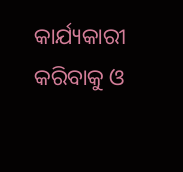କାର୍ଯ୍ୟକାରୀ କରିବାକୁ ଓ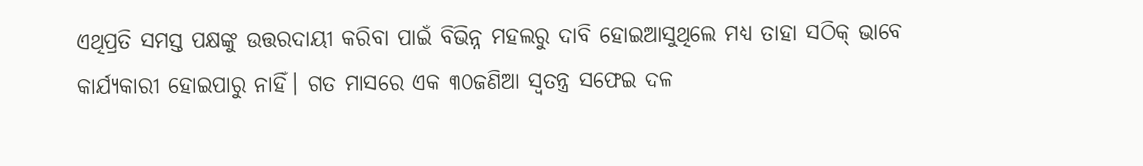ଏଥିପ୍ରତି ସମସ୍ତ ପକ୍ଷଙ୍କୁ ଉତ୍ତରଦାୟୀ କରିବା ପାଇଁ ବିଭିନ୍ନ ମହଲରୁ ଦାବି ହୋଇଆସୁଥିଲେ ମଧ୍ୟ ତାହା ସଠିକ୍ ଭାବେ କାର୍ଯ୍ୟକାରୀ ହୋଇପାରୁ ନାହିଁ। ଗତ ମାସରେ ଏକ ୩୦ଜଣିଆ ସ୍ୱତନ୍ତ୍ର ସଫେଇ ଦଳ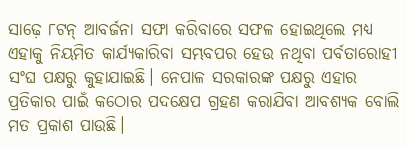ସାଢ଼େ ୮ଟନ୍ ଆବର୍ଜନା ସଫା କରିବାରେ ସଫଳ ହୋଇଥିଲେ ମଧ୍ୟ ଏହାକୁ ନିୟମିତ କାର୍ଯ୍ୟକାରିବା ସମ୍ଭବପର ହେଉ ନଥିବା ପର୍ବତାରୋହୀ ସଂଘ ପକ୍ଷରୁ କୁହାଯାଇଛି। ନେପାଳ ସରକାରଙ୍କ ପକ୍ଷରୁ ଏହାର ପ୍ରତିକାର ପାଇଁ କଠୋର ପଦକ୍ଷେପ ଗ୍ରହଣ କରାଯିବା ଆବଶ୍ୟକ ବୋଲି ମତ ପ୍ରକାଶ ପାଉଛି।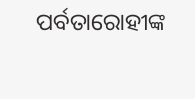ପର୍ବତାରୋହୀଙ୍କ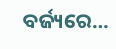ବର୍ଜ୍ୟରେ…